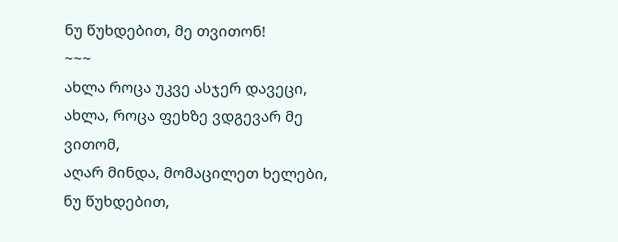ნუ წუხდებით, მე თვითონ!
~~~
ახლა როცა უკვე ასჯერ დავეცი,
ახლა, როცა ფეხზე ვდგევარ მე ვითომ,
აღარ მინდა, მომაცილეთ ხელები,
ნუ წუხდებით,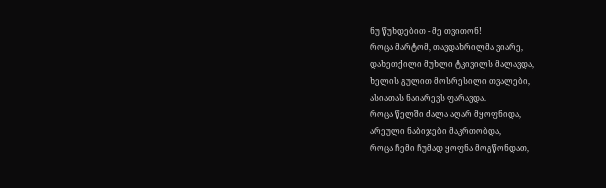ნუ წუხდებით - მე თვითონ!
როცა მარტომ, თავდახრილმა ვიარე,
დახეთქილი მუხლი ტკივილს მალავდა,
ხელის გულით მოსრესილი თვალები,
ასიათას ნაიარევს ფარავდა.
როცა წელში ძალა აღარ მყოფნიდა,
არეული ნაბიჯები მაკრთობდა,
როცა ჩემი ჩუმად ყოფნა მოგწონდათ,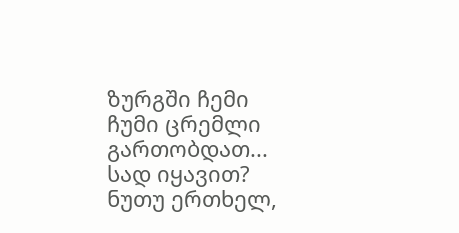ზურგში ჩემი ჩუმი ცრემლი გართობდათ...
სად იყავით? ნუთუ ერთხელ,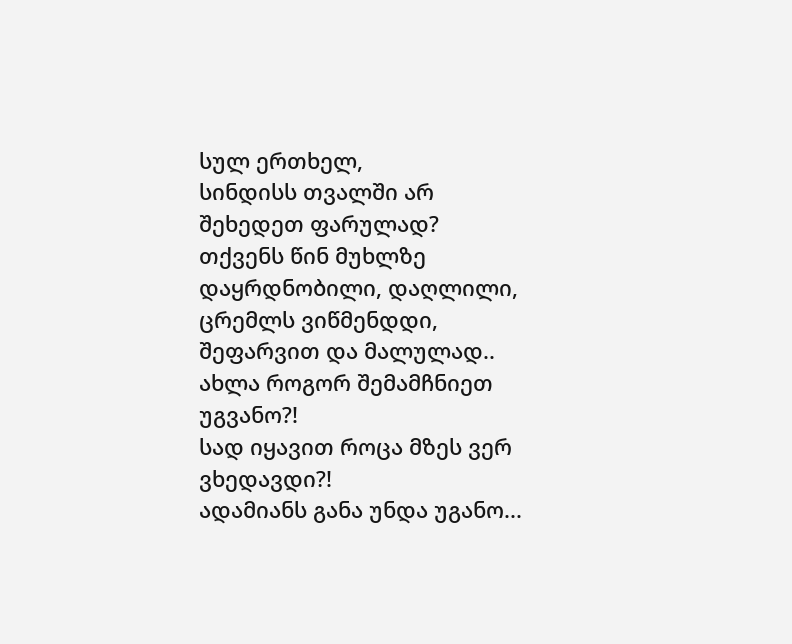სულ ერთხელ,
სინდისს თვალში არ შეხედეთ ფარულად?
თქვენს წინ მუხლზე დაყრდნობილი, დაღლილი,
ცრემლს ვიწმენდდი, შეფარვით და მალულად..
ახლა როგორ შემამჩნიეთ უგვანო?!
სად იყავით როცა მზეს ვერ ვხედავდი?!
ადამიანს განა უნდა უგანო...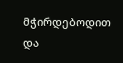მჭირდებოდით და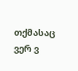თქმასაც ვერ ვ